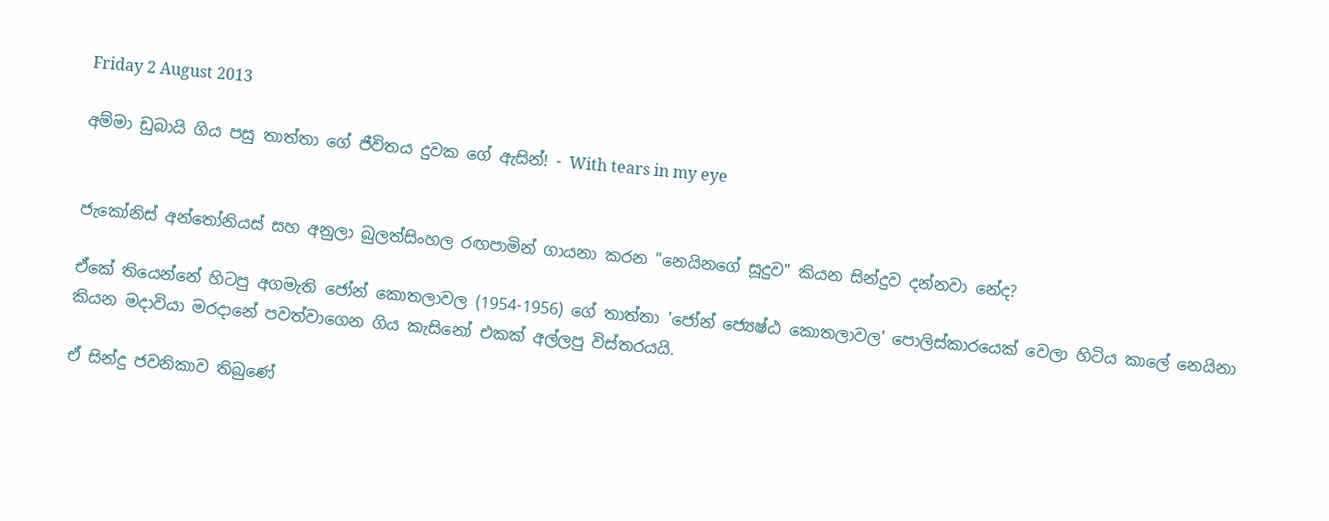Friday 2 August 2013

අම්මා ඩුබායි ගිය පසු තාත්තා ගේ ජීවිතය දුවක ගේ ඇසින්! - With tears in my eye


ජැකෝනිස් අන්තෝනියස් සහ අනුලා බුලත්සිංහල රඟපාමින් ගායනා කරන "නෙයිනගේ සූදුව" කියන සින්දුව දන්නවා නේද?

ඒකේ තියෙන්නේ හිටපු අගමැති ජෝන් කොතලාවල (1954-1956) ගේ තාත්තා 'ජෝන් ජ්‍යෙෂ්ඨ කොතලාවල' පොලිස්කාරයෙක් වෙලා හිටිය කාලේ නෙයිනා කියන මදාවියා මරදානේ පවත්වාගෙන ගිය කැසිනෝ එකක් අල්ලපු විස්තරයයි.

ඒ සින්දු ජවනිකාව තිබුණේ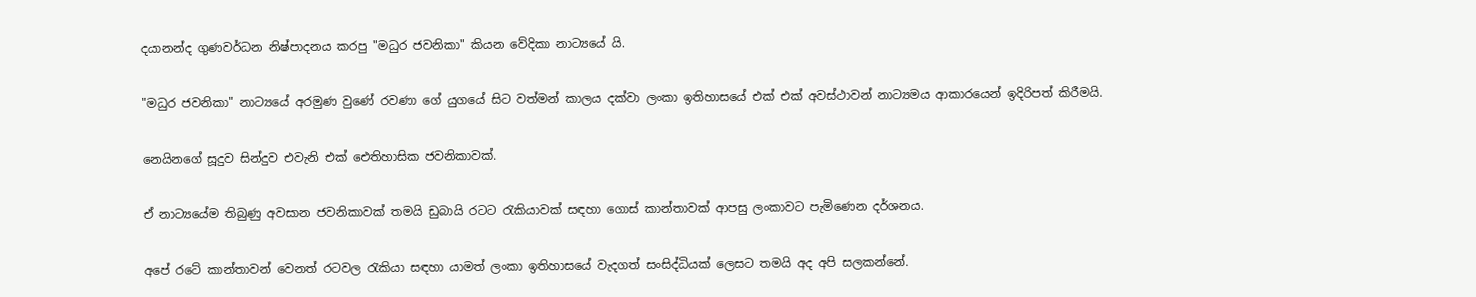දයානන්ද ගුණවර්ධන නිෂ්පාදනය කරපු "මධුර ජවනිකා" කියන වේදිකා නාට්‍යයේ යි.

"මධුර ජවනිකා" නාට්‍යයේ අරමුණ වුණේ රවණා ගේ යුගයේ සිට වත්මන් කාලය දක්වා ලංකා ඉතිහාසයේ එක් එක් අවස්ථාවන් නාට්‍යමය ආකාරයෙන් ඉදිරිපත් කිරීමයි.

නෙයිනගේ සූදුව සින්දුව එවැනි එක් ඓතිහාසික ජවනිකාවක්.

ඒ නාට්‍යයේම තිබුණු අවසාන ජවනිකාවක් තමයි ඩුබායි රටට රැකියාවක් සඳහා ගොස් කාන්තාවක් ආපසු ලංකාවට පැමිණෙන දර්ශනය.

අපේ රටේ කාන්තාවන් වෙනත් රටවල රැකියා සඳහා යාමත් ලංකා ඉතිහාසයේ වැදගත් සංසිද්ධියක් ලෙසට තමයි අද අපි සලකන්නේ.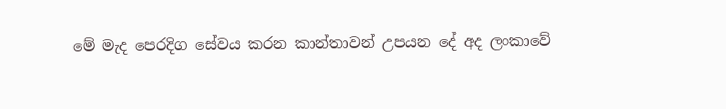මේ මැද පෙරදිග සේවය කරන කාන්තාවන් උපයන දේ අද ලංකාවේ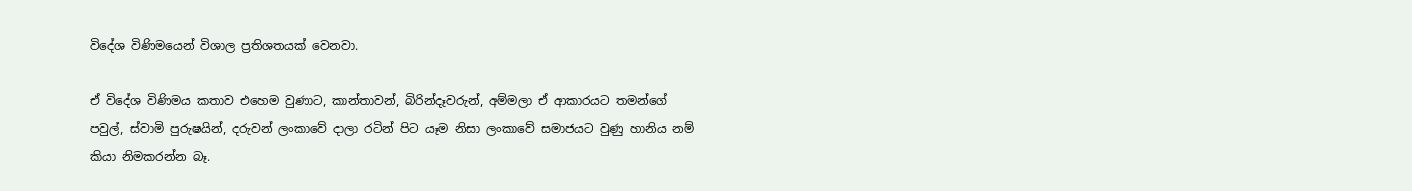විදේශ විණිමයෙන් විශාල ප්‍රතිශතයක් වෙනවා.

ඒ විදේශ විණිමය කතාව එහෙම වුණාට, කාන්තාවන්, බිරින්දෑවරුන්, අම්මලා ඒ ආකාරයට තමන්ගේ පවුල්, ස්වාමි පුරුෂයින්, දරුවන් ලංකාවේ දාලා රටින් පිට යෑම නිසා ලංකාවේ සමාජයට වුණු හානිය නම් කියා නිමකරන්න බෑ.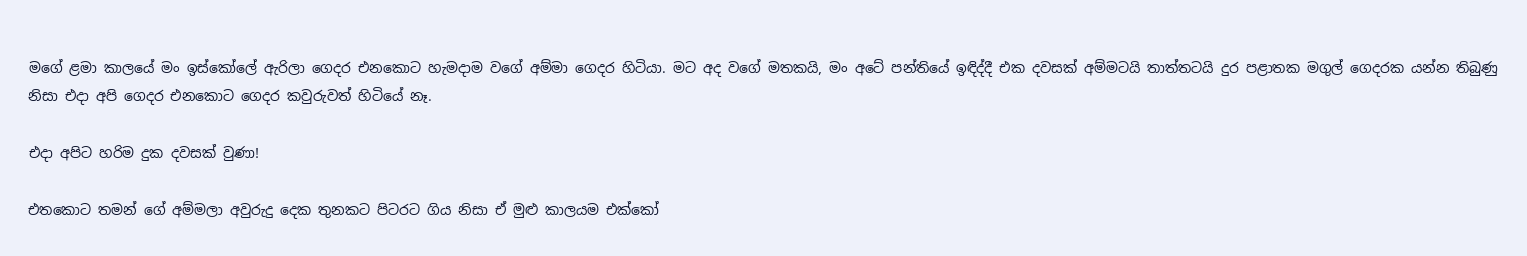මගේ ළමා කාලයේ මං ඉස්කෝලේ ඇරිලා ගෙදර එනකොට හැමදාම වගේ අම්මා ගෙදර හිටියා. මට අද වගේ මතකයි, මං අටේ පන්තියේ ඉඳිද්දී එක දවසක් අම්මටයි තාත්තටයි දුර පළාතක මගුල් ගෙදරක යන්න තිබුණු නිසා එදා අපි ගෙදර එනකොට ගෙදර කවුරුවත් හිටියේ නෑ.

එදා අපිට හරිම දුක දවසක් වුණා!

එතකොට තමන් ගේ අම්මලා අවුරුදු දෙක තුනකට පිටරට ගිය නිසා ඒ මුළු කාලයම එක්කෝ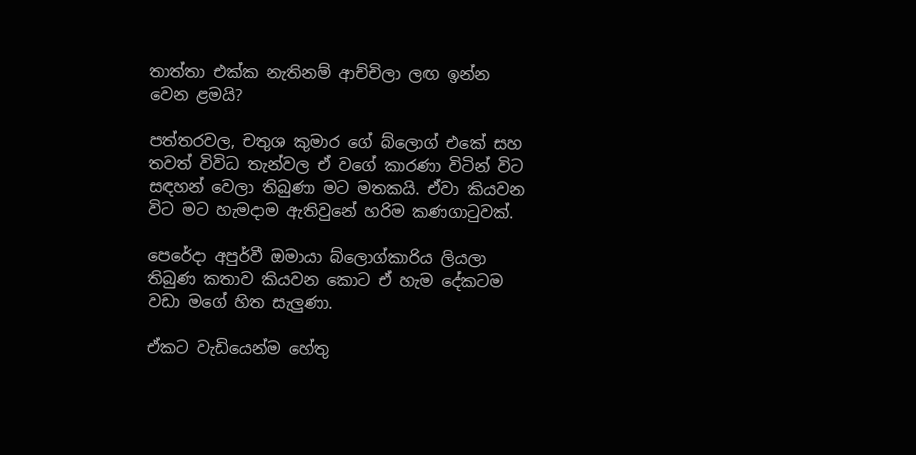තාත්තා එක්ක නැතිනම් ආච්චිලා ලඟ ඉන්න වෙන ළමයි?

පත්තරවල, චතුශ කුමාර ගේ බ්ලොග් එකේ සහ තවත් විවිධ තැන්වල ඒ වගේ කාරණා විටින් විට සඳහන් වෙලා තිබුණා මට මතකයි. ඒවා කියවන විට මට හැමදාම ඇතිවුනේ හරිම කණගාටුවක්.

පෙරේදා අපුර්වී ඔමායා බ්ලොග්කාරිය ලියලා තිබුණ කතාව කියවන කොට ඒ හැම දේකටම වඩා මගේ හිත සැලුණා.

ඒකට වැඩියෙන්ම හේතු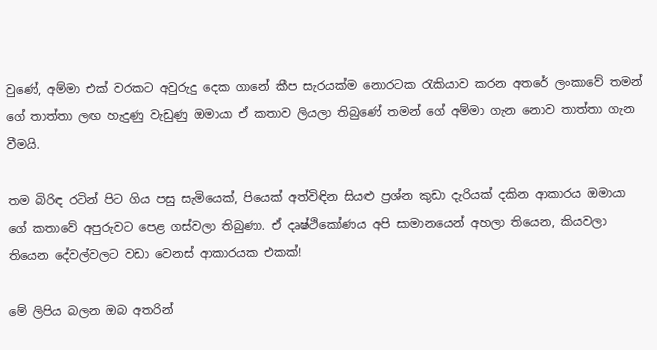වුණේ, අම්මා එක් වරකට අවුරුදු දෙක ගානේ කීප සැරයක්ම නොරටක රැකියාව කරන අතරේ ලංකාවේ තමන් ගේ තාත්තා ලඟ හැදුණු වැඩුණු ඔමායා ඒ කතාව ලියලා තිබුණේ තමන් ගේ අම්මා ගැන නොව තාත්තා ගැන වීමයි.

තම බිරිඳ රටින් පිට ගිය පසු සැමියෙක්, පියෙක් අත්විඳින සියළු ප්‍රශ්න කුඩා දැරියක් දකින ආකාරය ඔමායා ගේ කතාවේ අපුරුවට පෙළ ගස්වලා තිබුණා. ඒ දෘෂ්ථිකෝණය අපි සාමානයෙන් අහලා තියෙන, කියවලා තියෙන දේවල්වලට වඩා වෙනස් ආකාරයක එකක්!

මේ ලිපිය බලන ඔබ අතරින්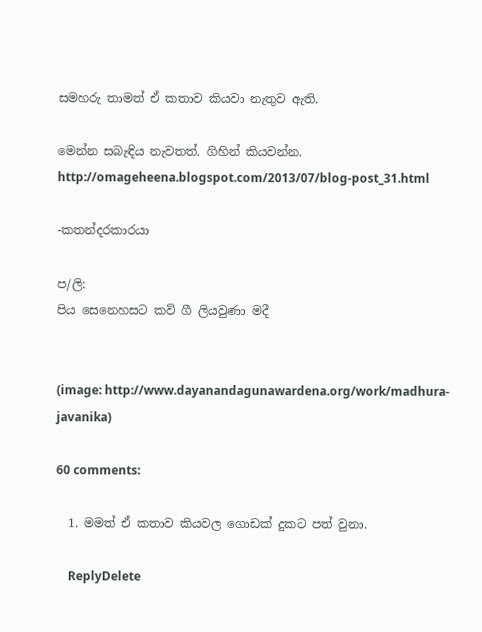සමහරු තාමත් ඒ කතාව කියවා නැතුව ඇති.

මෙන්න සබැඳිය නැවතත්. ගිහින් කියවන්න.
http://omageheena.blogspot.com/2013/07/blog-post_31.html

-කතන්දරකාරයා

ප/ලි:
පිය සෙනෙහසට කව් ගී ලියවුණා මදී


(image: http://www.dayanandagunawardena.org/work/madhura-javanika)

60 comments:

  1. මමත් ඒ කතාව කියවල ගොඩක් දුකට පත් වුනා.

    ReplyDelete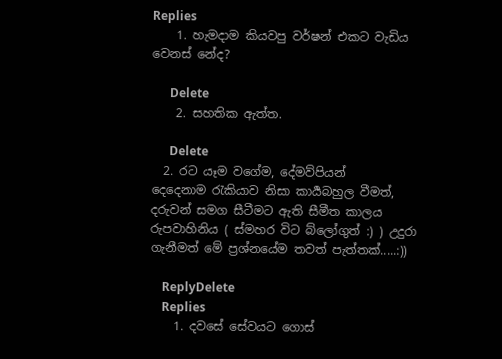Replies
    1. හැමදාම කියවපු වර්ෂන් එකට වැඩිය වෙනස් නේද?

      Delete
    2. සහතික ඇත්ත.

      Delete
  2. රට යෑම වගේම, දේමව්පියන් දෙදෙනාම ‍රැකියාව නිසා කාර්‍යබහුල වීමත්, දරුවන් සමග සීටීමට ඇති සීමීත කාලය රුපවාහිනිය ( ස්මහර විට බ්ලෝගුත් :) ) උදුරා ගැනීමත් මේ ප්‍රශ්නයේම තවත් පැත්තක්.....:))

    ReplyDelete
    Replies
    1. දවසේ සේවයට ගොස්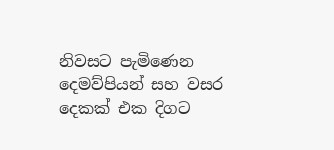නිවසට පැමිණෙන දෙමව්පියන් සහ වසර දෙකක් එක දිගට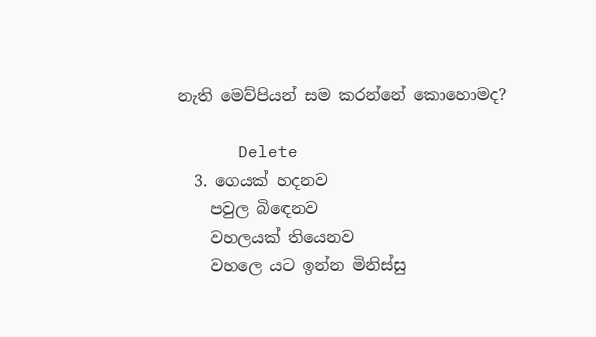නැති මෙව්පියන් සම කරන්නේ කොහොමද?

      Delete
  3. ගෙයක් හදනව
    පවුල බිඳෙනව
    වහලයක් තියෙනව
    වහලෙ යට ඉන්න මිනිස්සු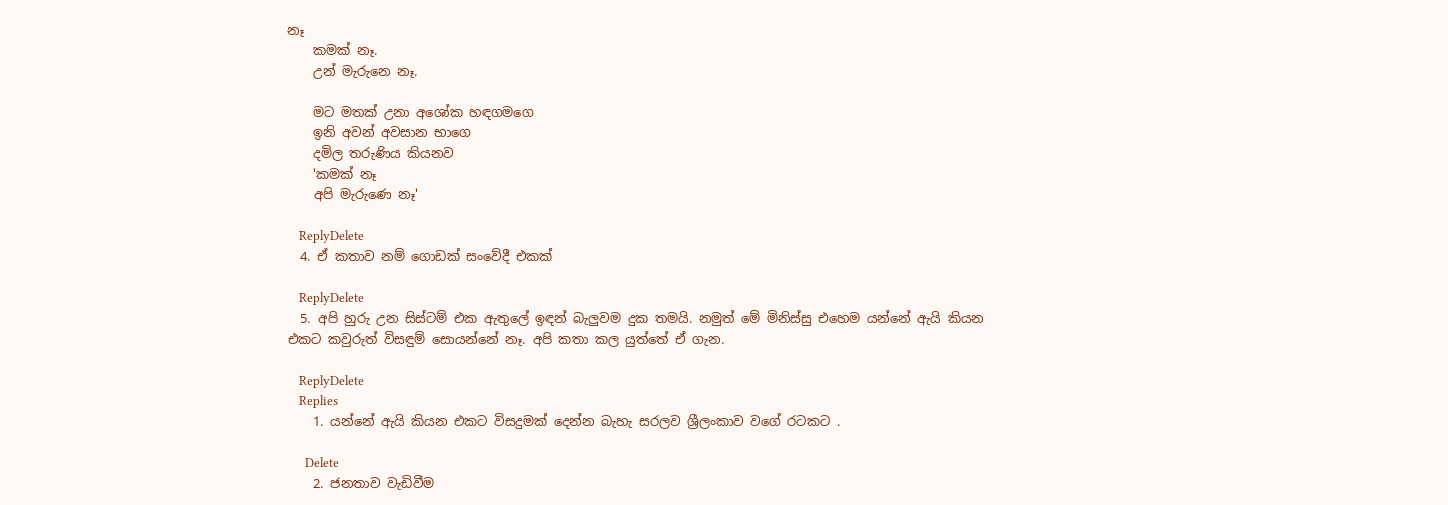නෑ
    කමක් නෑ.
    උන් මැරුනෙ නෑ.

    මට මතක් උනා අශෝක හඳගමගෙ
    ඉනි අවන් අවසාන භාගෙ
    දමිල තරුණිය කියනව
    'කමක් නෑ
    අපි මැරුණෙ නෑ'

    ReplyDelete
  4. ඒ කතාව නම් ගොඩක් සංවේදී එකක්

    ReplyDelete
  5. අපි හුරු උන සිස්ටම් එක ඇතුලේ ඉඳන් බැලුවම දුක තමයි. නමුත් මේ මිනිස්සු එහෙම යන්නේ ඇයි කියන එකට කවුරුත් විසඳුම් සොයන්නේ නෑ. අපි කතා කල යුත්තේ ඒ ගැන.

    ReplyDelete
    Replies
    1. යන්නේ ඇයි කියන එකට විසදුමක් දෙන්න බැහැ සරලව ශ්‍රීලංකාව වගේ රටකට .

      Delete
    2. ජනතාව වැඩිවීම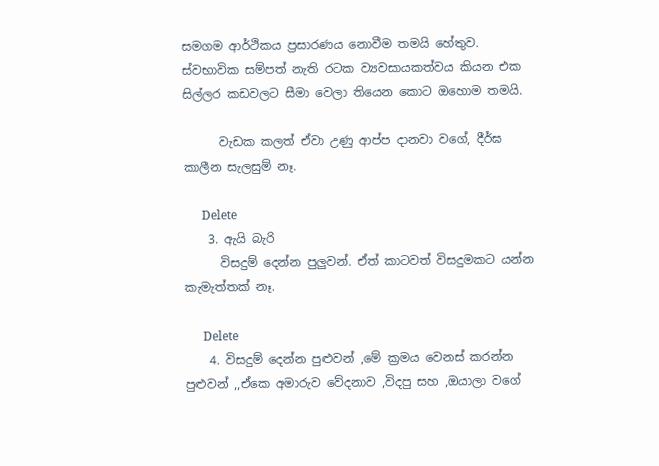සමගම ආර්ථිකය ප්‍රසාරණය නොවීම තමයි හේතුව. ස්වභාවික සම්පත් නැති රටක ව්‍යවසායකත්වය කියන එක සිල්ලර කඩවලට සීමා වෙලා තියෙන කොට ඔහොම තමයි.

      වැඩක කලත් ඒවා උණු ආප්ප දානවා වගේ, දීර්ඝ කාලීන සැලසුම් නෑ.

      Delete
    3. ඇයි බැරි
      විසදුම් දෙන්න පුලුවන්. ඒත් කාටවත් විසදුමකට යන්න කැමැත්තක් නෑ.

      Delete
    4. විසදුම් දෙන්න පුළුවන් ,මේ ක්‍රමය වෙනස් කරන්න පුළුවන් ,,ඒකෙ අමාරුව වේදනාව ,විදපු සහ ,ඔයාලා වගේ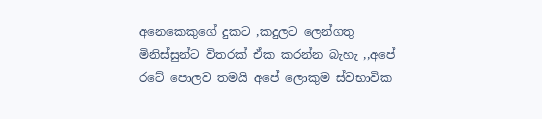අනෙකෙකුගේ දුකට ,කදුලට ලෙන්ගතු මිනිස්සුන්ට විතරක් ඒක කරන්න බැහැ ,,අපේ රටේ පොලව තමයි අපේ ලොකුම ස්වභාවික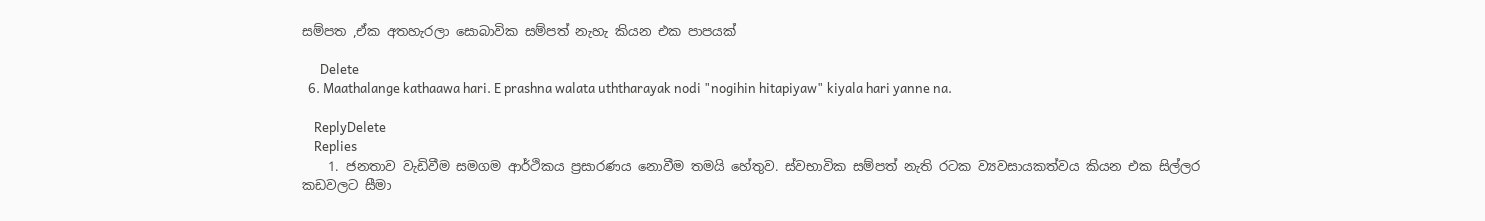සම්පත ,ඒක අතහැරලා සොබාවික සම්පත් නැහැ කියන එක පාපයක්

      Delete
  6. Maathalange kathaawa hari. E prashna walata uththarayak nodi "nogihin hitapiyaw" kiyala hari yanne na.

    ReplyDelete
    Replies
    1. ජනතාව වැඩිවීම සමගම ආර්ථිකය ප්‍රසාරණය නොවීම තමයි හේතුව. ස්වභාවික සම්පත් නැති රටක ව්‍යවසායකත්වය කියන එක සිල්ලර කඩවලට සීමා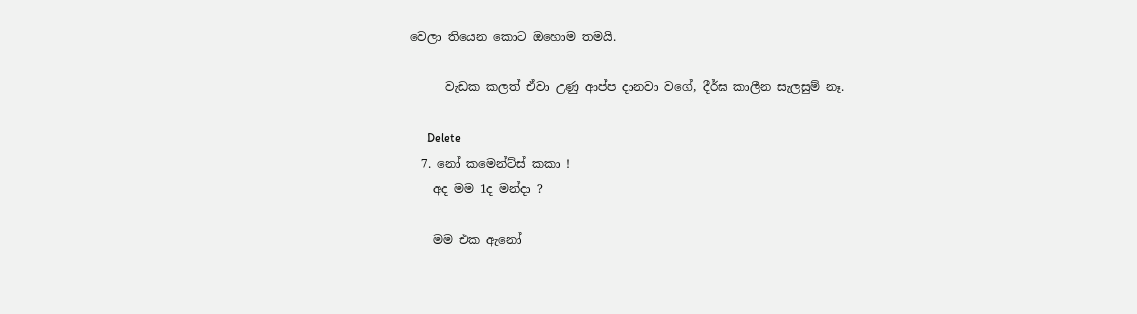වෙලා තියෙන කොට ඔහොම තමයි.

      වැඩක කලත් ඒවා උණු ආප්ප දානවා වගේ, දීර්ඝ කාලීන සැලසුම් නෑ.

      Delete
  7. නෝ කමෙන්ට්ස් කකා !
    අද මම 1ද මන්දා ?

    මම එක ඇනෝ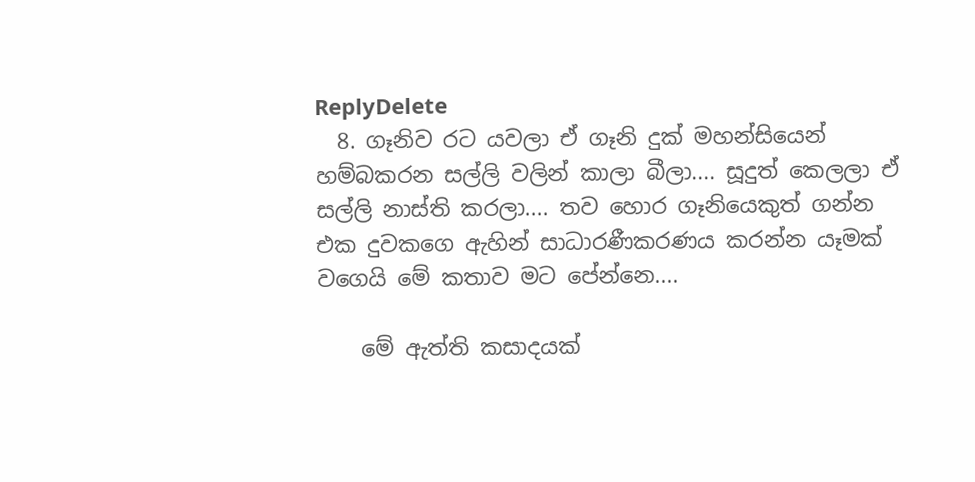ReplyDelete
  8. ගෑනිව රට යවලා ඒ ගෑනි දුක් මහන්සියෙන් හම්බකරන සල්ලි වලින් කාලා බීලා.... සූදුත් කෙලලා ඒ සල්ලි නාස්ති කරලා.... තව හොර ගෑනියෙකුත් ගන්න එක දුවකගෙ ඇහින් සාධාරණීකරණය කරන්න යෑමක් වගෙයි මේ කතාව මට පේන්නෙ....

    මේ ඇත්ති කසාදයක්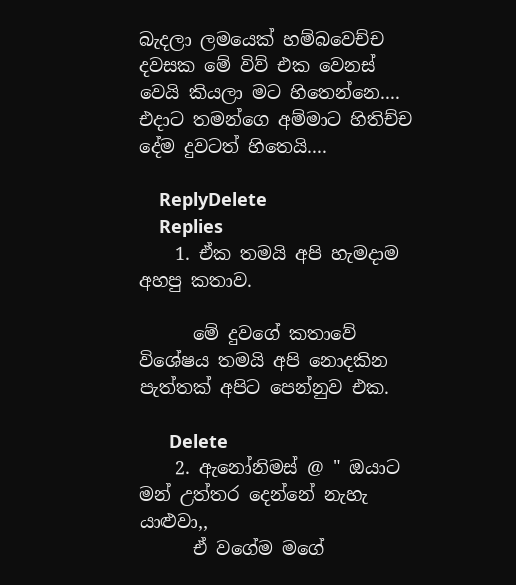බැදලා ලමයෙක් හම්බවෙච්ච දවසක මේ විව් එක වෙනස් වෙයි කියලා මට හිතෙන්නෙ.... එදාට තමන්ගෙ අම්මාට හිතිච්ච දේම දුවටත් හිතෙයි....

    ReplyDelete
    Replies
    1. ඒක තමයි අපි හැමදාම අහපු කතාව.

      මේ දුවගේ කතාවේ විශේෂය තමයි අපි නොදකින පැත්තක් අපිට පෙන්නුව එක.

      Delete
    2. ඇනෝනිමස් @ " ඔයාට මන් උත්තර දෙන්නේ නැහැ යාළුවා,,
      ඒ වගේම මගේ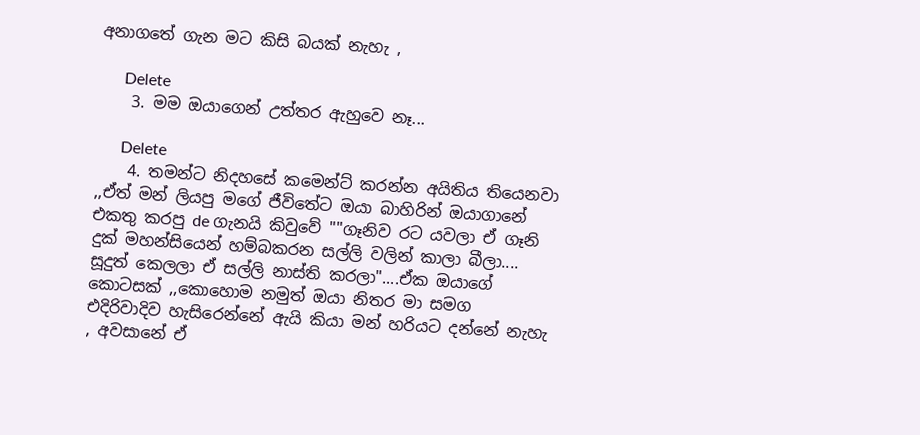අනාගතේ ගැන මට කිසි බයක් නැහැ ,

      Delete
    3. මම ඔයාගෙන් උත්තර ඇහුවෙ නෑ...

      Delete
    4. තමන්ට නිදහසේ කමෙන්ට් කරන්න අයිතිය තියෙනවා ,,ඒත් මන් ලියපු මගේ ජීවිතේට ඔයා බාහිරින් ඔයාගානේ එකතු කරපු de ගැනයි කිවුවේ ""ගෑනිව රට යවලා ඒ ගෑනි දුක් මහන්සියෙන් හම්බකරන සල්ලි වලින් කාලා බීලා.... සූදුත් කෙලලා ඒ සල්ලි නාස්ති කරලා"....ඒක ඔයාගේ කොටසක් ,,කොහොම නමුත් ඔයා නිතර මා සමග එදිරිවාදිව හැසිරෙන්නේ ඇයි කියා මන් හරියට දන්නේ නැහැ , අවසානේ ඒ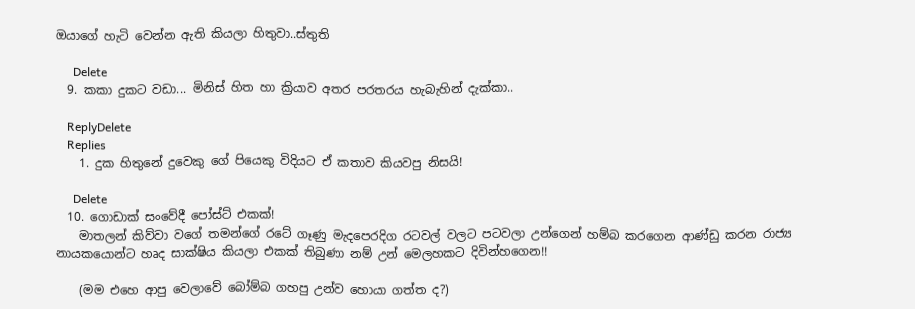ඔයාගේ හැටි වෙන්න ඇති කියලා හිතුවා..ස්තුති

      Delete
  9. කකා දුකට වඩා... මිනිස් හිත හා ක්‍රියාව අතර පරතරය හැබැහින් දැක්කා..

    ReplyDelete
    Replies
    1. දුක හිතුනේ දුවෙකු ගේ පියෙකු විදියට ඒ කතාව කියවපු නිසයි!

      Delete
  10. ගොඩාක් සංවේදී පෝස්ට් එකක්!
    මාතලන් කිව්වා වගේ තමන්ගේ රටේ ගෑණු මැදපෙරදිග රටවල් වලට පටවලා උන්ගෙන් හම්බ කරගෙන ආණ්ඩු කරන රාජ්‍ය නායකයොන්ට හෘද සාක්ෂිය කියලා එකක් තිබුණා නම් උන් මෙලහකට දිවින්හගෙන!!

    (මම එහෙ ආපු වෙලාවේ බෝම්බ ගහපු උන්ව හොයා ගත්ත ද?)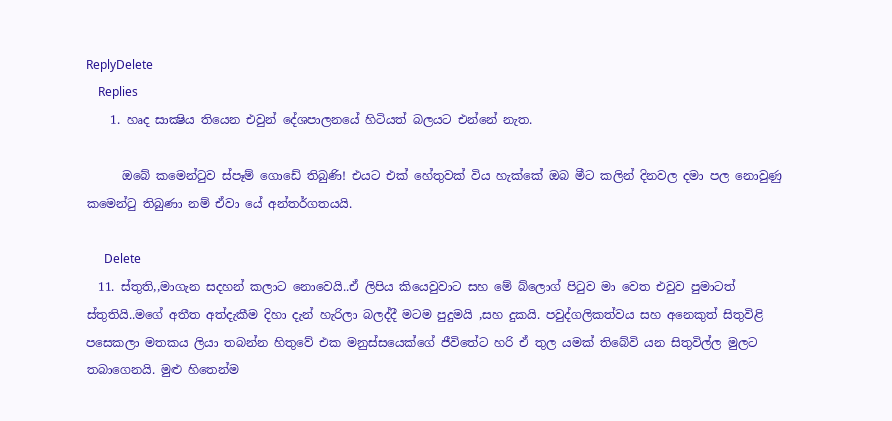ReplyDelete
    Replies
    1. හෘද සාක්‍ෂිය තියෙන එවුන් දේශපාලනයේ හිටියත් බලයට එන්නේ නැත.

      ඔබේ කමෙන්ටුව ස්පෑම් ගොඩේ තිබුණි! එයට එක් හේතුවක් විය හැක්කේ ඔබ මීට කලින් දිනවල දමා පල නොවුණු කමෙන්ටු තිබුණා නම් ඒවා යේ අන්තර්ගතයයි.

      Delete
  11. ස්තුති,,මාගැන සදහන් කලාට නොවෙයි..ඒ ලිපිය කියෙවුවාට සහ මේ බ්ලොග් පිටුව මා වෙත එවුව පුමාටත් ස්තුතියි..මගේ අතීත අත්දැකීම දිහා දැන් හැරිලා බලද්දී මටම පුදුමයි ,සහ දුකයි. පවුද්ගලිකත්වය සහ අනෙකුත් සිතුවිළි පසෙකලා මතකය ලියා තබන්න හිතුවේ එක මනුස්සයෙක්ගේ ජීවිතේට හරි ඒ තුල යමක් තිබේවි යන සිතුවිල්ල මුලට තබාගෙනයි. මුළු හිතෙන්ම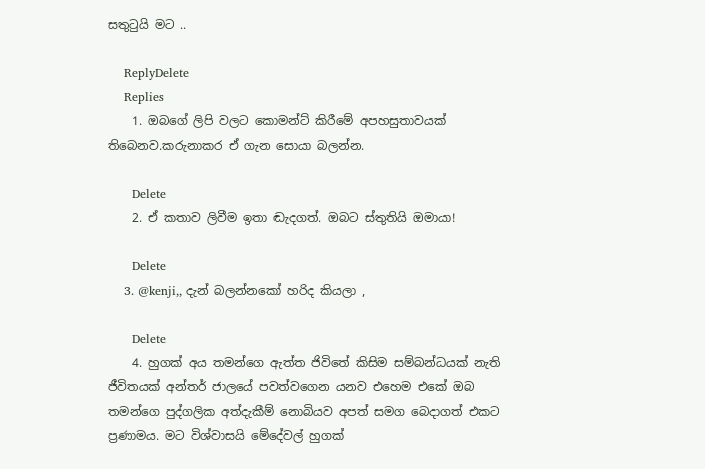සතුටුයි මට ..

    ReplyDelete
    Replies
    1. ඔබගේ ලිපි වලට කොමන්ට් කිරීමේ අපහසුතාවයක් තිබෙනව.කරුනාකර ඒ ගැන සොයා බලන්න.

      Delete
    2. ඒ කතාව ලිවීම ඉතා ඬැදගත්. ඔබට ස්තුතියි ඔමායා!

      Delete
    3. @kenji,, දැන් බලන්නකෝ හරිද කියලා ,

      Delete
    4. හුගක් අය තමන්ගෙ ඇත්ත ජිවිතේ කිසිම සම්බන්ධයක් නැති ජීවිතයක් අන්තර් ජාලයේ පවත්වගෙන යනව එහෙම එකේ ඔබ තමන්ගෙ පුද්ගලික අත්දැකීම් නොබියව අපත් සමග බෙදාගත් එකට ප්‍රණාමය. මට විශ්වාසයි මේදේවල් හුගක්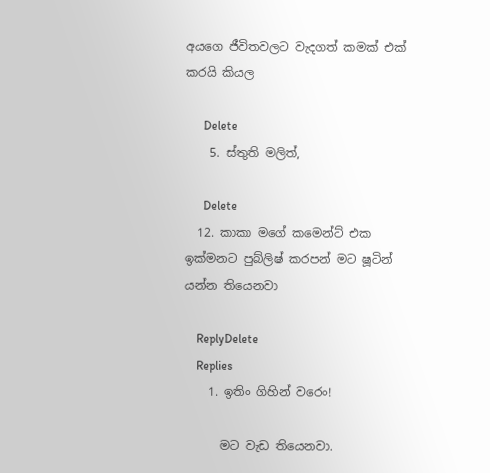අයගෙ ජීවිතවලට වැදගත් කමක් එක් කරයි කියල

      Delete
    5. ස්තුති මලිත්,

      Delete
  12. කාකා මගේ කමෙන්ට් එක ඉක්මනට පුබ්ලිෂ් කරපන් මට ෂූටින් යන්න තියෙනවා

    ReplyDelete
    Replies
    1. ඉතිං ගිහින් වරෙං!

      මට වැඩ තියෙනවා.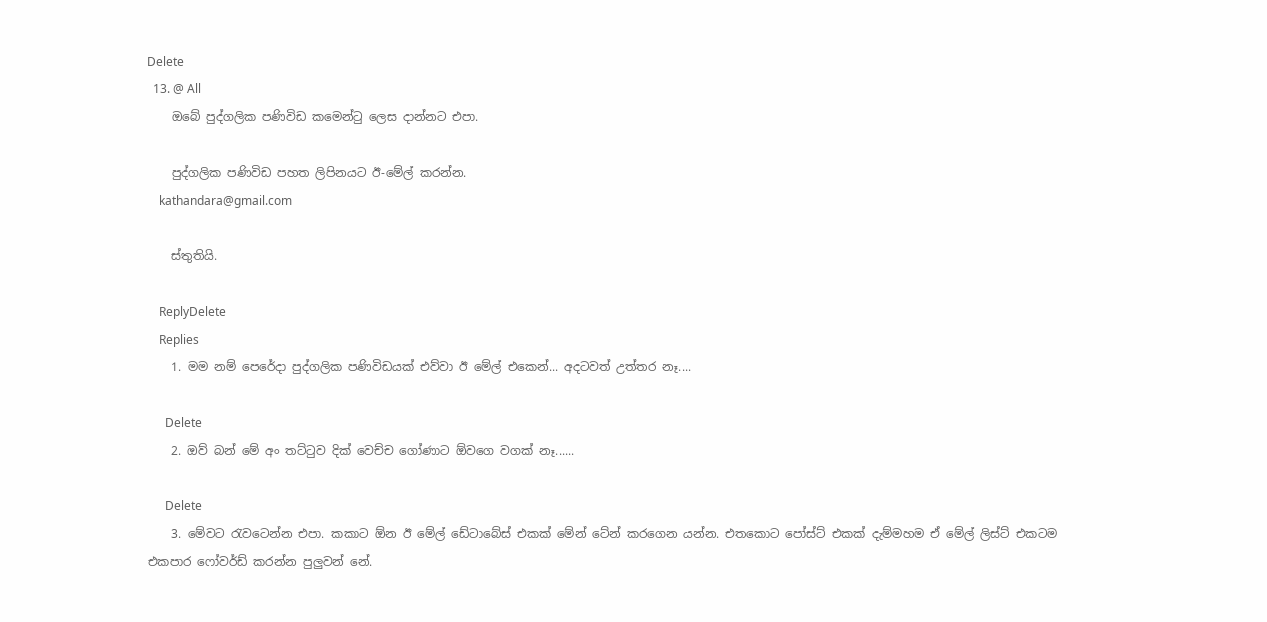Delete
  13. @ All
    ඔබේ පුද්ගලික පණිවිඩ කමෙන්ටු ලෙස දාන්නට එපා.

    පුද්ගලික පණිවිඩ පහත ලිපිනයට ඊ-මේල් කරන්න.
    kathandara@gmail.com

    ස්තුතියි.

    ReplyDelete
    Replies
    1. මම නම් පෙරේදා පුද්ගලික පණිවිඩයක් එව්වා ඊ මේල් එකෙන්... අදටවත් උත්තර නෑ....

      Delete
    2. ඔව් බන් මේ අං තට්ටුව දික් වෙච්ච ගෝණාට ඕවගෙ වගක් නෑ......

      Delete
    3. මේවට රැවටෙන්න එපා. කකාට ඕන ඊ මේල් ඩේටාබේස් එකක් මේන් ටේන් කරගෙන යන්න. එතකොට පෝස්ට් එකක් දැම්මහම ඒ මේල් ලිස්ට් එකටම එකපාර ෆෝවර්ඩ් කරන්න පුලුවන් නේ.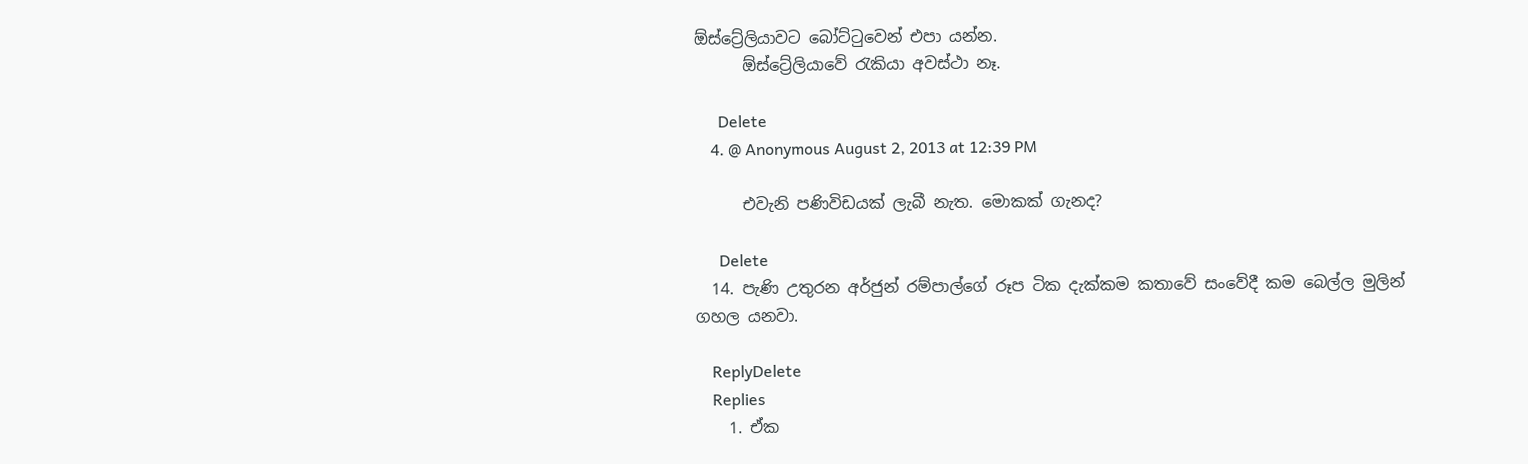ඕස්ට්‍රේලියාවට බෝට්ටුවෙන් එපා යන්න.
      ඕස්ට්‍රේලියාවේ රැකියා අවස්ථා නෑ.

      Delete
    4. @ Anonymous August 2, 2013 at 12:39 PM

      එවැනි පණිවිඩයක් ලැබී නැත. මොකක් ගැනද?

      Delete
  14. පැණි උතුරන අර්ජුන් රම්පාල්ගේ රූප ටික දැක්කම කතාවේ සංවේදී කම බෙල්ල මුලින් ගහල යනවා.

    ReplyDelete
    Replies
    1. ඒක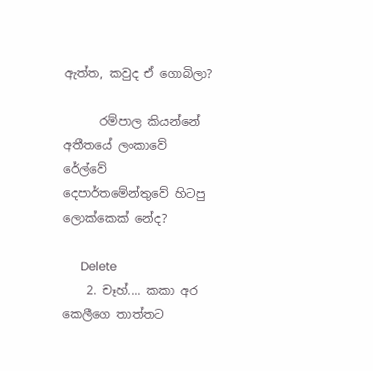ඇත්ත, කවුද ඒ ගොබිලා?

      රම්පාල කියන්නේ අතීතයේ ලංකාවේ රේල්වේ දෙපාර්තමේන්තුවේ හිටපු ලොක්කෙක් නේද?

      Delete
    2. චෑහ්.... කකා අර කෙලීගෙ තාත්තට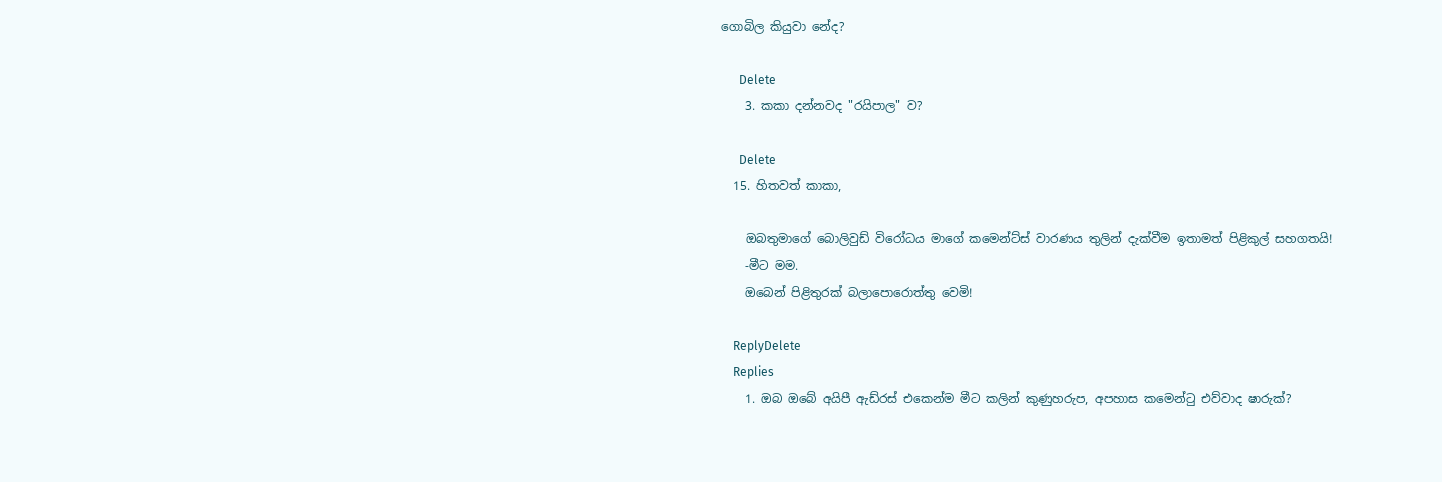ගොබිල කියුවා නේද?

      Delete
    3. කකා දන්නවද "රයිපාල" ව?

      Delete
  15. හිතවත් කාකා,

    ඔබතුමාගේ බොලිවුඩ් විරෝධය මාගේ කමෙන්ට්ස් වාරණය තුලින් දැක්වීම ඉතාමත් පිළිකුල් සහගතයි!
    -මීට මම.
    ඔබෙන් පිළිතුරක් බලාපොරොත්තු වෙමි!

    ReplyDelete
    Replies
    1. ඔබ ඔබේ අයිපී ඇඩ්රස් එකෙන්ම මීට කලින් කුණුහරුප, අපහාස කමෙන්ටු එව්වාද ෂාරුක්?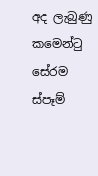අද ලැබුණු කමෙන්ටු සේරම ස්පෑම්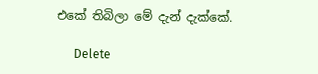එකේ තිබිලා මේ දැන් දැක්කේ.

      Delete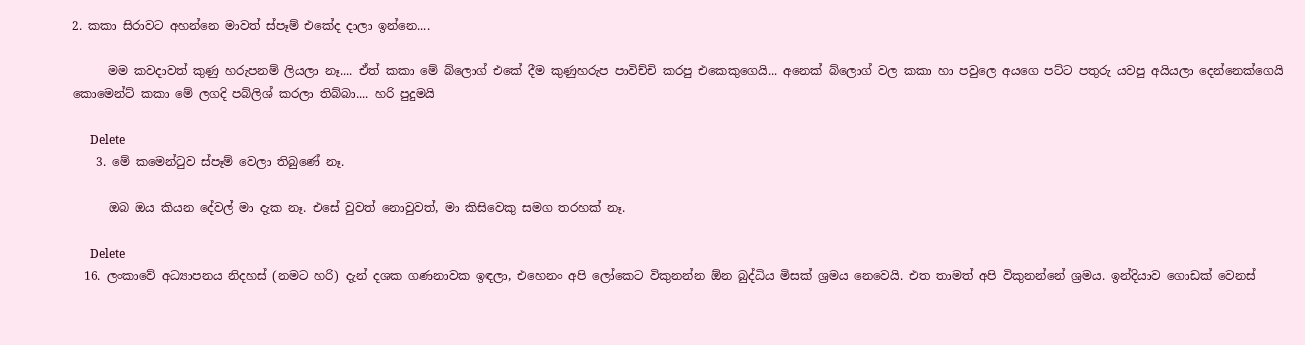2. කකා සිරාවට අහන්නෙ මාවත් ස්පෑම් එකේද දාලා ඉන්නෙ....

      මම කවදාවත් කුණු හරුපනම් ලියලා නෑ.... ඒත් කකා මේ බ්ලොග් එකේ දීම කුණුහරුප පාවිච්චි කරපු එකෙකුගෙයි... අනෙක් බ්ලොග් වල කකා හා පවුලෙ අයගෙ පට්ට පතුරු යවපු අයියලා දෙන්නෙක්ගෙයි කොමෙන්ට් කකා මේ ලගදි පබ්ලිශ් කරලා තිබ්බා.... හරි පුදුමයි

      Delete
    3. මේ කමෙන්ටුව ස්පෑම් වෙලා තිබුණේ නෑ.

      ඔබ ඔය කියන දේවල් මා දැක නෑ. එසේ වුවත් නොවුවත්, මා කිසිවෙකු සමග තරහක් නෑ.

      Delete
  16. ලංකාවේ අධ්‍යාපනය නිදහස් (නමට හරි) දැන් දශක ගණනාවක ඉඳලා, එහෙනං අපි ලෝකෙට විකුනන්න ඕන බුද්ධිය මිසක් ශ්‍රමය නෙවෙයි. එත තාමත් අපි විකුනන්නේ ශ්‍රමය. ඉන්දියාව ගොඩක් වෙනස්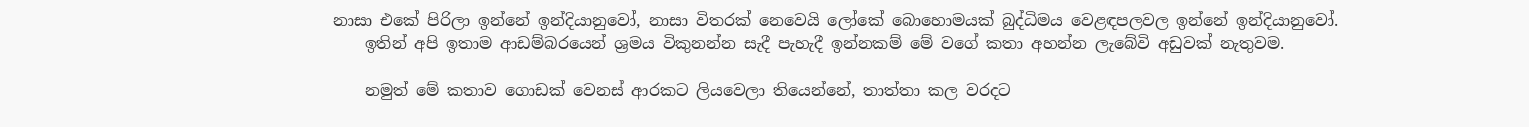නාසා එකේ පිරිලා ඉන්නේ ඉන්දියානුවෝ, නාසා විතරක් නෙවෙයි ලෝකේ බොහොමයක් බුද්ධිමය වෙළඳපලවල ඉන්නේ ඉන්දියානුවෝ.
    ඉතින් අපි ඉතාම ආඩම්බරයෙන් ශ්‍රමය විකුනන්න සැදී පැහැදී ඉන්නකම් මේ වගේ කතා අහන්න ලැබේවි අඩුවක් නැතුවම.

    නමුත් මේ කතාව ගොඩක් වෙනස් ආරකට ලියවෙලා තියෙන්නේ, තාත්තා කල වරදට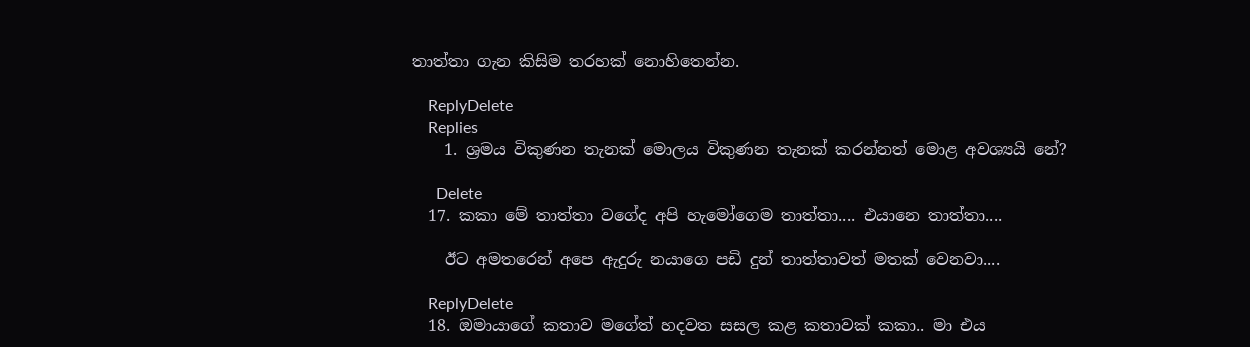තාත්තා ගැන කිසිම තරහක් නොහිතෙන්න.

    ReplyDelete
    Replies
    1. ශ්‍රමය විකුණන තැනක් මොලය විකුණන තැනක් කරන්නත් මොළ අවශ්‍යයි නේ?

      Delete
  17. කකා මේ තාත්තා වගේද අපි හැමෝගෙම තාත්තා.... එයානෙ තාත්තා....

    ඊට අමතරෙන් අපෙ ඇදුරු නයාගෙ පඩි දුන් තාත්තාවත් මතක් වෙනවා....

    ReplyDelete
  18. ඔමායාගේ කතාව මගේත් හදවත සසල කළ කතාවක් කකා.. මා එය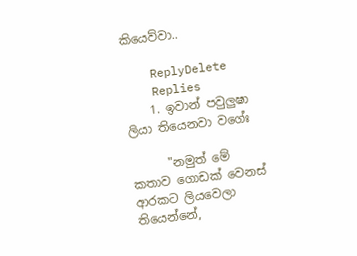කියෙව්වා..

    ReplyDelete
    Replies
    1. ඉවාන් පවුලුෂා ලියා තියෙනවා වගේඃ

      "නමුත් මේ කතාව ගොඩක් වෙනස් ආරකට ලියවෙලා තියෙන්නේ,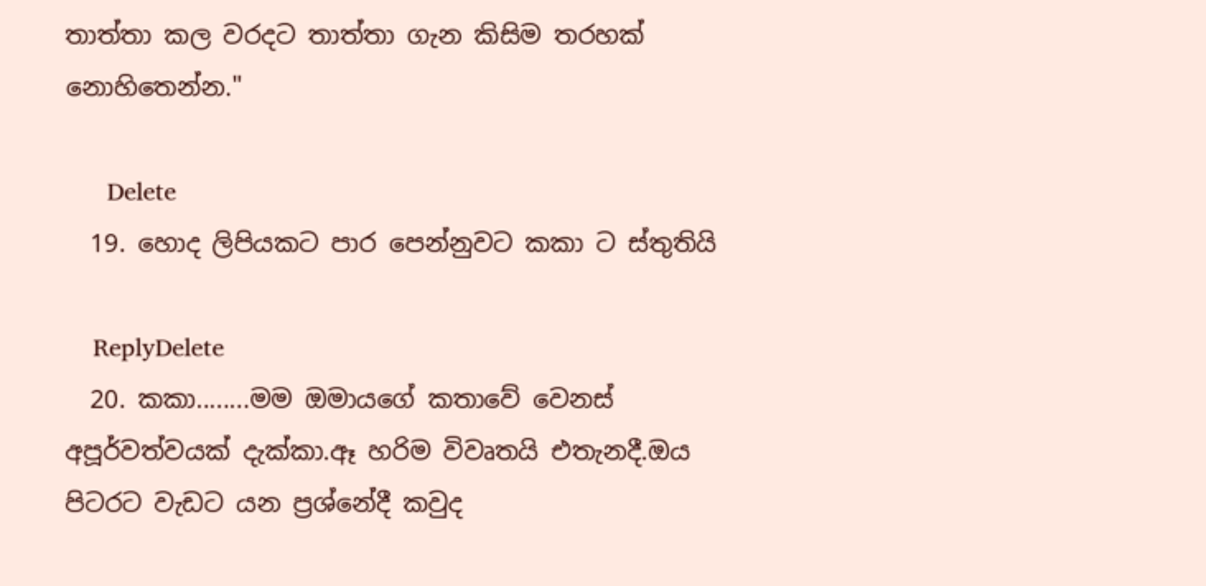තාත්තා කල වරදට තාත්තා ගැන කිසිම තරහක් නොහිතෙන්න."

      Delete
  19. හොද ලිපියකට පාර පෙන්නුවට කකා ට ස්තුතියි

    ReplyDelete
  20. කකා........මම ඔමායගේ කතාවේ වෙනස් අපූර්වත්වයක් දැක්කා.ඈ හරිම විවෘතයි එතැනදී.ඔය පිටරට වැඩට යන ප්‍රශ්නේදී කවුද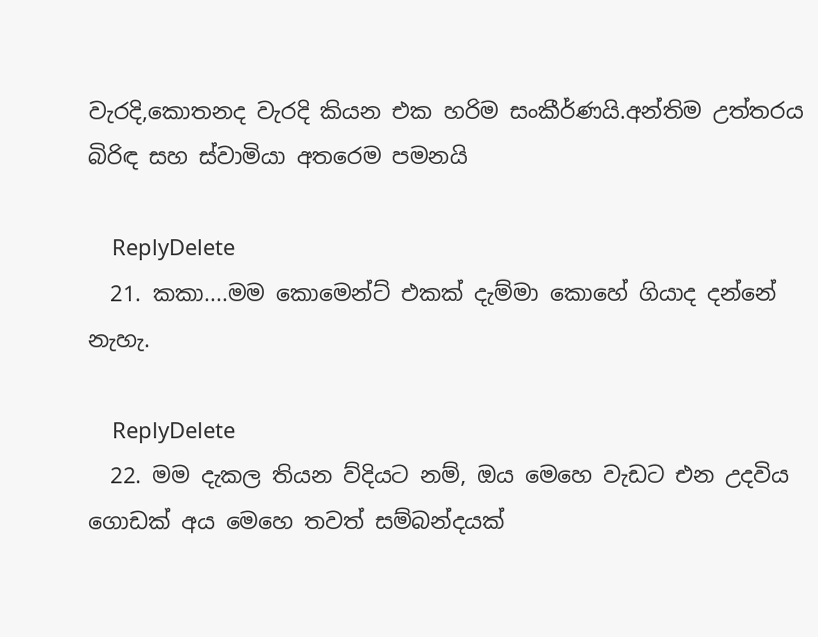වැරදි,කොතනද වැරදි කියන එක හරිම සංකීර්ණයි.අන්තිම උත්තරය බිරිඳ සහ ස්වාමියා අතරෙම පමනයි

    ReplyDelete
  21. කකා....මම කොමෙන්ට් එකක් දැම්මා කොහේ ගියාද දන්නේ නැහැ.

    ReplyDelete
  22. මම දැකල තියන ව්දියට නම්, ඔය මෙහෙ වැඩට එන උදවිය ගොඩක් අය මෙහෙ තවත් සම්බන්දයක්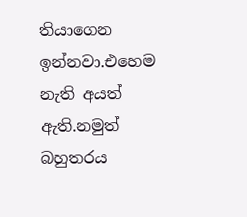තියාගෙන ඉන්නවා.එහෙම නැති අයත් ඇති.නමුත් බහුතරය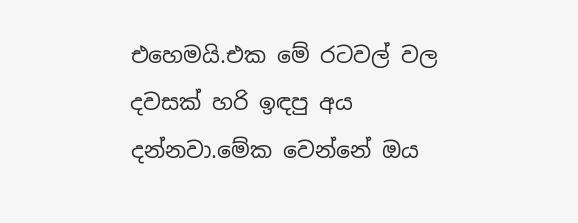එහෙමයි.එක මේ රටවල් වල දවසක් හරි ඉඳපු අය දන්නවා.මේක වෙන්නේ ඔය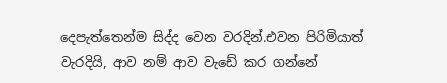දෙපැත්තෙන්ම සිද්ද වෙන වරදින්.එවන පිරිමියාත් වැරදියි, ආව නම් ආව වැඩේ කර ගන්නේ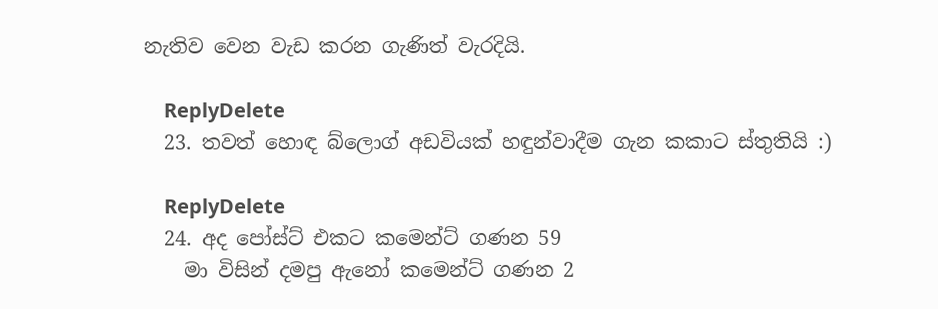නැතිව වෙන වැඩ කරන ගැණිත් වැරදියි.

    ReplyDelete
  23. තවත් හොඳ බ්ලොග් අඩවියක් හඳුන්වාදීම ගැන කකාට ස්තුතියි :)

    ReplyDelete
  24. අද පෝස්ට් එකට කමෙන්ට් ගණන 59
    මා විසින් දමපු ඇනෝ කමෙන්ට් ගණන 2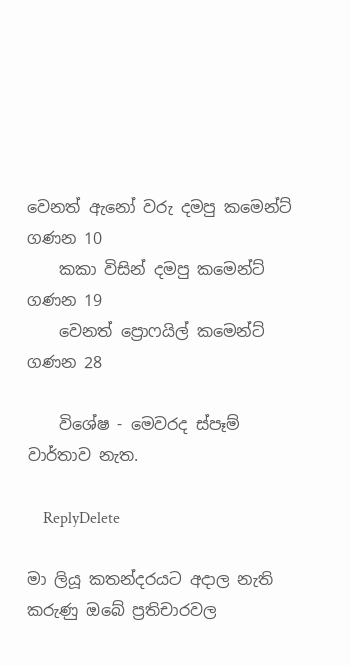වෙනත් ඇනෝ වරු දමපු කමෙන්ට් ගණන 10
    කකා විසින් දමපු කමෙන්ට් ගණන 19
    වෙනත් ප්‍රොෆයිල් කමෙන්ට් ගණන 28

    විශේෂ - මෙවරද ස්පෑම් වාර්තාව නැත.

    ReplyDelete

මා ලියූ කතන්දරයට අදාල නැති කරුණු ඔබේ ප්‍රතිචාරවල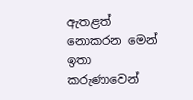ඇතළත් නොකරන මෙන් ඉතා කරුණාවෙන්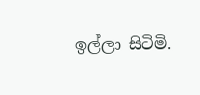ඉල්ලා සිටිමි.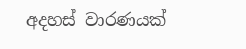අදහස් වාරණයක්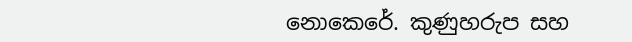නොකෙරේ. කුණුහරුප සහ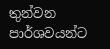තුන්වන පාර්ශවයන්ට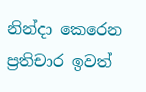නින්දා කෙරෙන ප්‍රතිචාර ඉවත්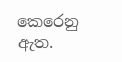කෙරෙනු ඇත.